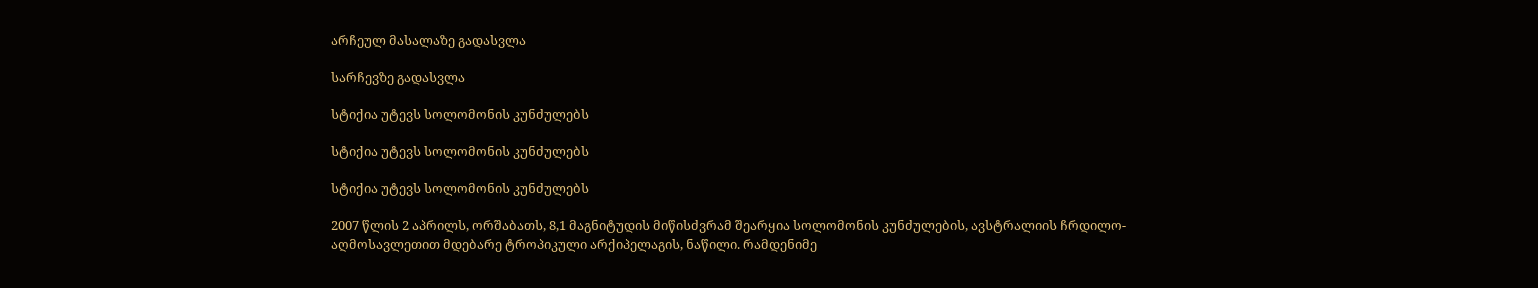არჩეულ მასალაზე გადასვლა

სარჩევზე გადასვლა

სტიქია უტევს სოლომონის კუნძულებს

სტიქია უტევს სოლომონის კუნძულებს

სტიქია უტევს სოლომონის კუნძულებს

2007 წლის 2 აპრილს, ორშაბათს, 8,1 მაგნიტუდის მიწისძვრამ შეარყია სოლომონის კუნძულების, ავსტრალიის ჩრდილო-აღმოსავლეთით მდებარე ტროპიკული არქიპელაგის, ნაწილი. რამდენიმე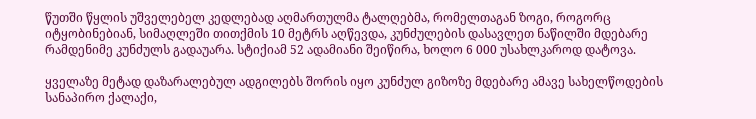წუთში წყლის უშველებელ კედლებად აღმართულმა ტალღებმა, რომელთაგან ზოგი, როგორც იტყობინებიან, სიმაღლეში თითქმის 10 მეტრს აღწევდა, კუნძულების დასავლეთ ნაწილში მდებარე რამდენიმე კუნძულს გადაუარა. სტიქიამ 52 ადამიანი შეიწირა, ხოლო 6 000 უსახლკაროდ დატოვა.

ყველაზე მეტად დაზარალებულ ადგილებს შორის იყო კუნძულ გიზოზე მდებარე ამავე სახელწოდების სანაპირო ქალაქი,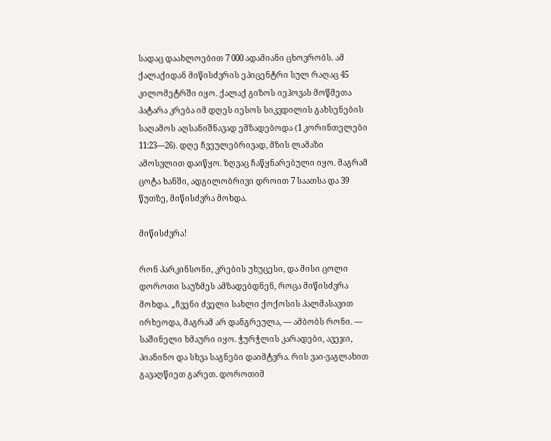სადაც დაახლოებით 7 000 ადამიანი ცხოვრობს. ამ ქალაქიდან მიწისძვრის ეპიცენტრი სულ რაღაც 45 კილომეტრში იყო. ქალაქ გიზოს იეჰოვას მოწმეთა პატარა კრება იმ დღეს იესოს სიკვდილის გახსენების საღამოს აღსანიშნავად ემზადებოდა (1 კორინთელები 11:23—26). დღე ჩვეულებრივად, მზის ლამაზი ამოსვლით დაიწყო. ზღვაც ჩაწყნარებული იყო. მაგრამ ცოტა ხანში, ადგილობრივი დროით 7 საათსა და 39 წუთზე, მიწისძვრა მოხდა.

მიწისძვრა!

რონ პარკინსონი, კრების უხუცესი, და მისი ცოლი დოროთი საუზმეს ამზადებდნენ, როცა მიწისძვრა მოხდა. „ჩვენი ძველი სახლი ქოქოსის პალმასავით ირხეოდა, მაგრამ არ დანგრეულა, — ამბობს რონი. — საშინელი ხმაური იყო. ჭურჭლის კარადები, ავეჯი, პიანინო და სხვა საგნები დაიმტვრა. რის ვაი-ვაგლახით გავაღწიეთ გარეთ. დოროთიმ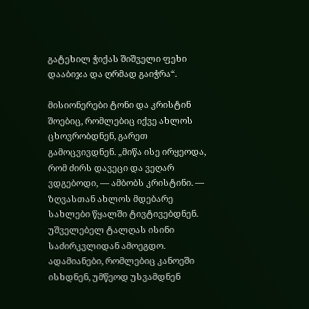გატეხილ ჭიქას შიშველი ფეხი დააბიჯა და ღრმად გაიჭრა“.

მისიონერები ტონი და კრისტინ შოებიც, რომლებიც იქვე ახლოს ცხოვრობდნენ, გარეთ გამოცვივდნენ. „მიწა ისე ირყეოდა, რომ ძირს დავეცი და ვეღარ ვდგებოდი, — ამბობს კრისტინი. — ზღვასთან ახლოს მდებარე სახლები წყალში ტივტივებდნენ. უშველებელ ტალღას ისინი საძირკვლიდან ამოეგდო. ადამიანები, რომლებიც კანოეში ისხდნენ, უმწეოდ უსვამდნენ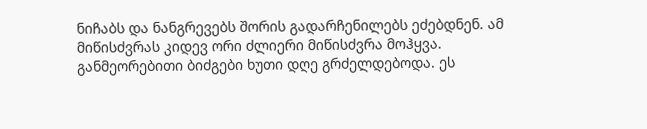ნიჩაბს და ნანგრევებს შორის გადარჩენილებს ეძებდნენ. ამ მიწისძვრას კიდევ ორი ძლიერი მიწისძვრა მოჰყვა. განმეორებითი ბიძგები ხუთი დღე გრძელდებოდა. ეს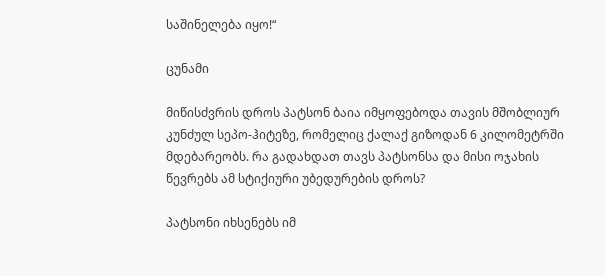საშინელება იყო!“

ცუნამი

მიწისძვრის დროს პატსონ ბაია იმყოფებოდა თავის მშობლიურ კუნძულ სეპო-ჰიტეზე, რომელიც ქალაქ გიზოდან 6 კილომეტრში მდებარეობს. რა გადახდათ თავს პატსონსა და მისი ოჯახის წევრებს ამ სტიქიური უბედურების დროს?

პატსონი იხსენებს იმ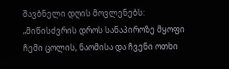შავბნელი დღის მოვლენებს: „მიწისძვრის დროს სანაპიროზე მყოფი ჩემი ცოლის, ნაომისა და ჩვენი ოთხი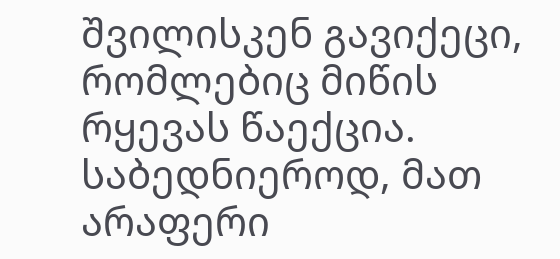შვილისკენ გავიქეცი, რომლებიც მიწის რყევას წაექცია. საბედნიეროდ, მათ არაფერი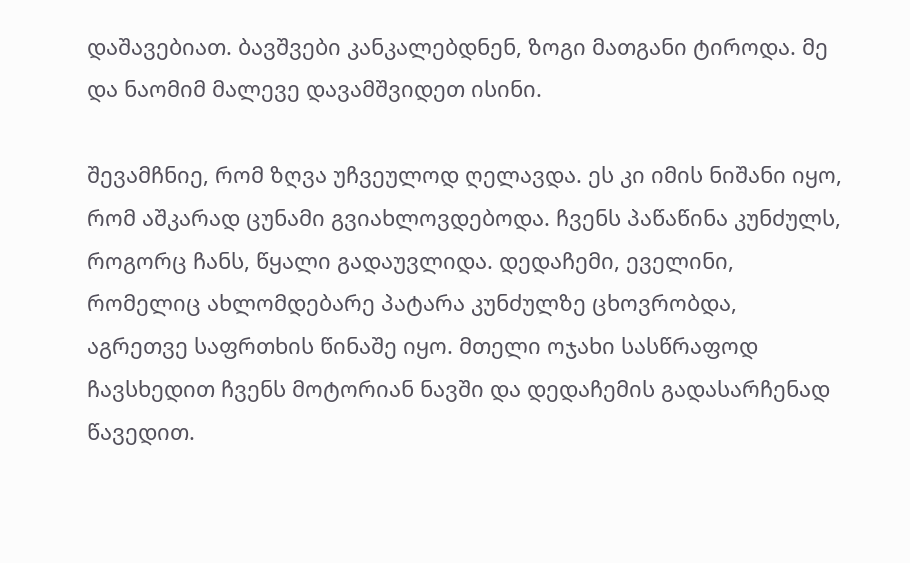დაშავებიათ. ბავშვები კანკალებდნენ, ზოგი მათგანი ტიროდა. მე და ნაომიმ მალევე დავამშვიდეთ ისინი.

შევამჩნიე, რომ ზღვა უჩვეულოდ ღელავდა. ეს კი იმის ნიშანი იყო, რომ აშკარად ცუნამი გვიახლოვდებოდა. ჩვენს პაწაწინა კუნძულს, როგორც ჩანს, წყალი გადაუვლიდა. დედაჩემი, ეველინი, რომელიც ახლომდებარე პატარა კუნძულზე ცხოვრობდა, აგრეთვე საფრთხის წინაშე იყო. მთელი ოჯახი სასწრაფოდ ჩავსხედით ჩვენს მოტორიან ნავში და დედაჩემის გადასარჩენად წავედით.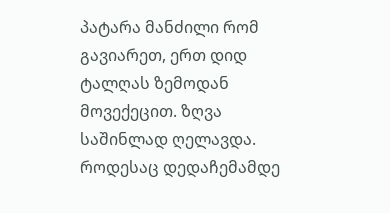პატარა მანძილი რომ გავიარეთ, ერთ დიდ ტალღას ზემოდან მოვექეცით. ზღვა საშინლად ღელავდა. როდესაც დედაჩემამდე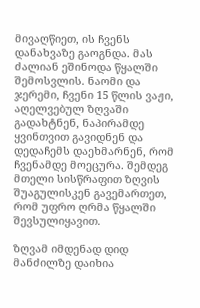მივაღწიეთ, ის ჩვენს დანახვაზე გაოგნდა. მას ძალიან ეშინოდა წყალში შემოსვლის. ნაომი და ჯერემი, ჩვენი 15 წლის ვაჟი, აღელვებულ ზღვაში გადახტნენ, ნაპირამდე ყვინთვით გავიდნენ და დედაჩემს დაეხმარნენ, რომ ჩვენამდე მოეცურა. შემდეგ მთელი სისწრაფით ზღვის შუაგულისკენ გავემართეთ, რომ უფრო ღრმა წყალში შევსულიყავით.

ზღვამ იმდენად დიდ მანძილზე დაიხია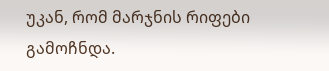უკან, რომ მარჯნის რიფები გამოჩნდა.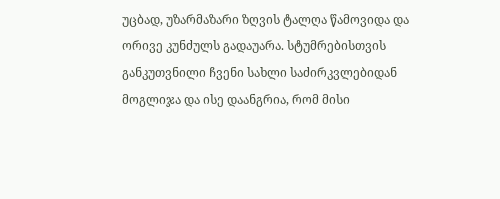უცბად, უზარმაზარი ზღვის ტალღა წამოვიდა და ორივე კუნძულს გადაუარა. სტუმრებისთვის განკუთვნილი ჩვენი სახლი საძირკვლებიდან მოგლიჯა და ისე დაანგრია, რომ მისი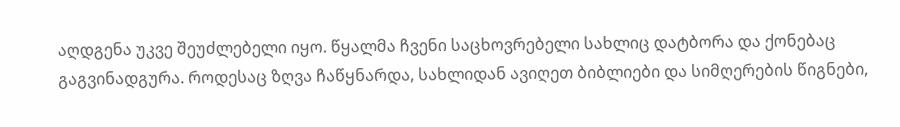აღდგენა უკვე შეუძლებელი იყო. წყალმა ჩვენი საცხოვრებელი სახლიც დატბორა და ქონებაც გაგვინადგურა. როდესაც ზღვა ჩაწყნარდა, სახლიდან ავიღეთ ბიბლიები და სიმღერების წიგნები,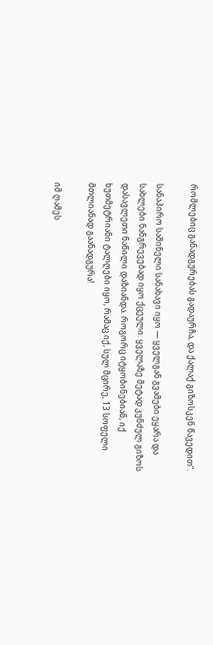რომლებიც განადგურებას გადაურჩა, და ქალაქ გიზოსკენ წავედით“.

სანაპირო საშინელი სანახავი იყო — ყველგან გვამები ეყარა და სახლები ნანგრევებად იყო ქცეული. ყველაზე მეტად კუნძულ გიზოს დასავლეთი ნაწილი დაზიანდა. როგორც იტყობინებიან, იქ ხუთმეტრიანი ტალღები იყო, რამაც იქ, სულ მცირე, 13 სოფელი მთლიანად გაანადგურა!

იმ ღამეს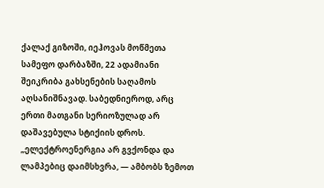ქალაქ გიზოში, იეჰოვას მოწმეთა სამეფო დარბაზში, 22 ადამიანი შეიკრიბა გახსენების საღამოს აღსანიშნავად. საბედნიეროდ, არც ერთი მათგანი სერიოზულად არ დაშავებულა სტიქიის დროს. „ელექტროენერგია არ გვქონდა და ლამპებიც დაიმსხვრა, — ამბობს ზემოთ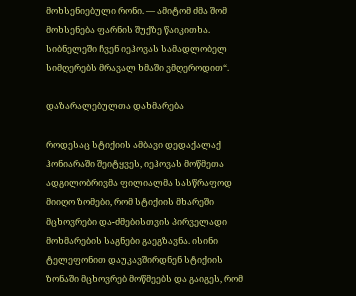მოხსენიებული რონი. — ამიტომ ძმა შომ მოხსენება ფარნის შუქზე წაიკითხა. სიბნელეში ჩვენ იეჰოვას სამადლობელ სიმღერებს მრავალ ხმაში ვმღეროდით“.

დაზარალებულთა დახმარება

როდესაც სტიქიის ამბავი დედაქალაქ ჰონიარაში შეიტყვეს, იეჰოვას მოწმეთა ადგილობრივმა ფილიალმა სასწრაფოდ მიიღო ზომები, რომ სტიქიის მხარეში მცხოვრები და-ძმებისთვის პირველადი მოხმარების საგნები გაეგზავნა. ისინი ტელეფონით დაუკავშირდნენ სტიქიის ზონაში მცხოვრებ მოწმეებს და გაიგეს, რომ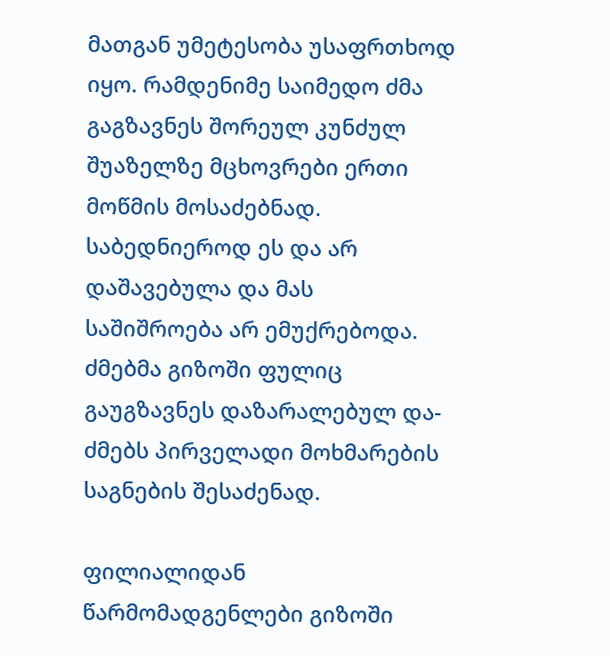მათგან უმეტესობა უსაფრთხოდ იყო. რამდენიმე საიმედო ძმა გაგზავნეს შორეულ კუნძულ შუაზელზე მცხოვრები ერთი მოწმის მოსაძებნად. საბედნიეროდ ეს და არ დაშავებულა და მას საშიშროება არ ემუქრებოდა. ძმებმა გიზოში ფულიც გაუგზავნეს დაზარალებულ და-ძმებს პირველადი მოხმარების საგნების შესაძენად.

ფილიალიდან წარმომადგენლები გიზოში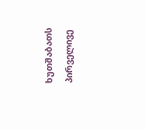ხუთშაბათს პირველივე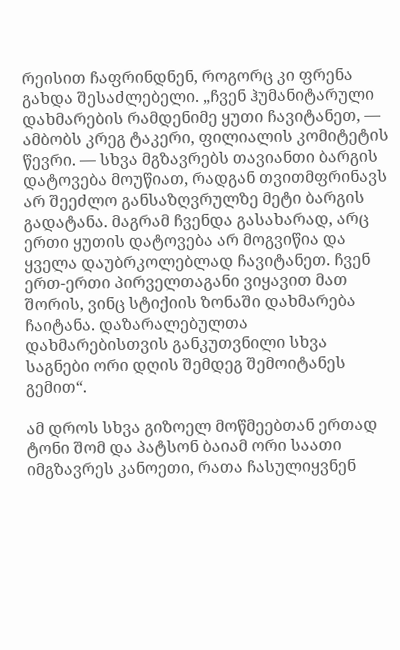რეისით ჩაფრინდნენ, როგორც კი ფრენა გახდა შესაძლებელი. „ჩვენ ჰუმანიტარული დახმარების რამდენიმე ყუთი ჩავიტანეთ, — ამბობს კრეგ ტაკერი, ფილიალის კომიტეტის წევრი. — სხვა მგზავრებს თავიანთი ბარგის დატოვება მოუწიათ, რადგან თვითმფრინავს არ შეეძლო განსაზღვრულზე მეტი ბარგის გადატანა. მაგრამ ჩვენდა გასახარად, არც ერთი ყუთის დატოვება არ მოგვიწია და ყველა დაუბრკოლებლად ჩავიტანეთ. ჩვენ ერთ-ერთი პირველთაგანი ვიყავით მათ შორის, ვინც სტიქიის ზონაში დახმარება ჩაიტანა. დაზარალებულთა დახმარებისთვის განკუთვნილი სხვა საგნები ორი დღის შემდეგ შემოიტანეს გემით“.

ამ დროს სხვა გიზოელ მოწმეებთან ერთად ტონი შომ და პატსონ ბაიამ ორი საათი იმგზავრეს კანოეთი, რათა ჩასულიყვნენ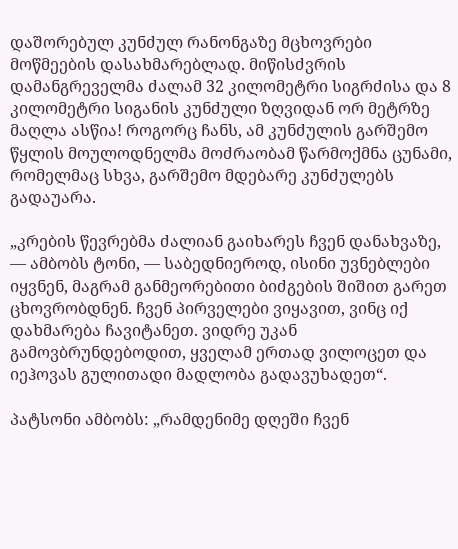დაშორებულ კუნძულ რანონგაზე მცხოვრები მოწმეების დასახმარებლად. მიწისძვრის დამანგრეველმა ძალამ 32 კილომეტრი სიგრძისა და 8 კილომეტრი სიგანის კუნძული ზღვიდან ორ მეტრზე მაღლა ასწია! როგორც ჩანს, ამ კუნძულის გარშემო წყლის მოულოდნელმა მოძრაობამ წარმოქმნა ცუნამი, რომელმაც სხვა, გარშემო მდებარე კუნძულებს გადაუარა.

„კრების წევრებმა ძალიან გაიხარეს ჩვენ დანახვაზე, — ამბობს ტონი, — საბედნიეროდ, ისინი უვნებლები იყვნენ, მაგრამ განმეორებითი ბიძგების შიშით გარეთ ცხოვრობდნენ. ჩვენ პირველები ვიყავით, ვინც იქ დახმარება ჩავიტანეთ. ვიდრე უკან გამოვბრუნდებოდით, ყველამ ერთად ვილოცეთ და იეჰოვას გულითადი მადლობა გადავუხადეთ“.

პატსონი ამბობს: „რამდენიმე დღეში ჩვენ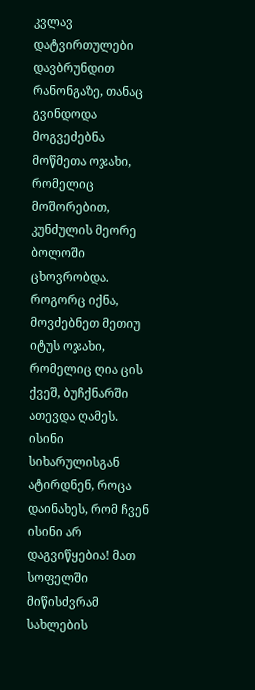კვლავ დატვირთულები დავბრუნდით რანონგაზე, თანაც გვინდოდა მოგვეძებნა მოწმეთა ოჯახი, რომელიც მოშორებით, კუნძულის მეორე ბოლოში ცხოვრობდა. როგორც იქნა, მოვძებნეთ მეთიუ იტუს ოჯახი, რომელიც ღია ცის ქვეშ, ბუჩქნარში ათევდა ღამეს. ისინი სიხარულისგან ატირდნენ, როცა დაინახეს, რომ ჩვენ ისინი არ დაგვიწყებია! მათ სოფელში მიწისძვრამ სახლების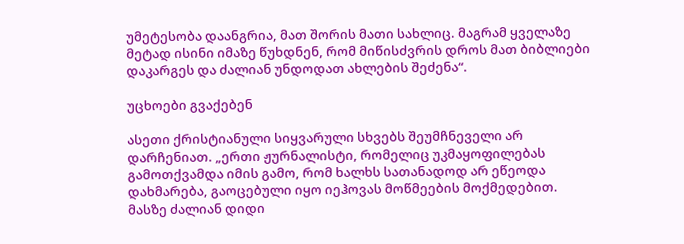უმეტესობა დაანგრია, მათ შორის მათი სახლიც. მაგრამ ყველაზე მეტად ისინი იმაზე წუხდნენ, რომ მიწისძვრის დროს მათ ბიბლიები დაკარგეს და ძალიან უნდოდათ ახლების შეძენა“.

უცხოები გვაქებენ

ასეთი ქრისტიანული სიყვარული სხვებს შეუმჩნეველი არ დარჩენიათ. „ერთი ჟურნალისტი, რომელიც უკმაყოფილებას გამოთქვამდა იმის გამო, რომ ხალხს სათანადოდ არ ეწეოდა დახმარება, გაოცებული იყო იეჰოვას მოწმეების მოქმედებით. მასზე ძალიან დიდი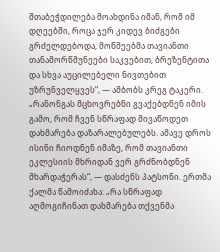შთაბეჭდილება მოახდინა იმან, რომ იმ დღეებში, როცა ჯერ კიდევ ბიძგები გრძელდებოდა, მოწმეებმა თავიანთი თანამორწმუნეები საკვებით, ბრეზენტითა და სხვა აუცილებელი ნივთებით უზრუნველყვეს“, — ამბობს კრეგ ტაკერი. „რანონგას მცხოვრებნი გვაქებდნენ იმის გამო, რომ ჩვენ სწრაფად მივაწოდეთ დახმარება დაზარალებულებს. ამავე დროს ისინი ჩიოდნენ იმაზე, რომ თავიანთი ეკლესიის მხრიდან ვერ გრძნობდნენ მხარდაჭერას“, — დასძენს პატსონი. ერთმა ქალმა წამოიძახა: „რა სწრაფად აღმოგიჩინათ დახმარება თქვენმა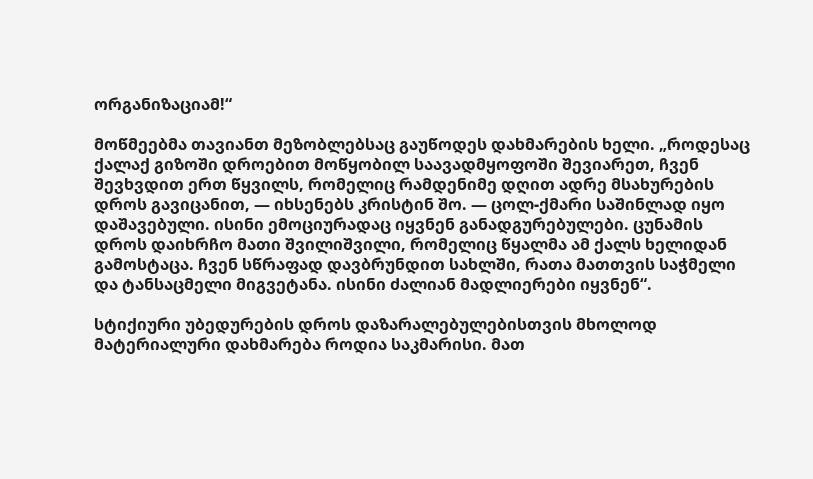ორგანიზაციამ!“

მოწმეებმა თავიანთ მეზობლებსაც გაუწოდეს დახმარების ხელი. „როდესაც ქალაქ გიზოში დროებით მოწყობილ საავადმყოფოში შევიარეთ, ჩვენ შევხვდით ერთ წყვილს, რომელიც რამდენიმე დღით ადრე მსახურების დროს გავიცანით, — იხსენებს კრისტინ შო. — ცოლ-ქმარი საშინლად იყო დაშავებული. ისინი ემოციურადაც იყვნენ განადგურებულები. ცუნამის დროს დაიხრჩო მათი შვილიშვილი, რომელიც წყალმა ამ ქალს ხელიდან გამოსტაცა. ჩვენ სწრაფად დავბრუნდით სახლში, რათა მათთვის საჭმელი და ტანსაცმელი მიგვეტანა. ისინი ძალიან მადლიერები იყვნენ“.

სტიქიური უბედურების დროს დაზარალებულებისთვის მხოლოდ მატერიალური დახმარება როდია საკმარისი. მათ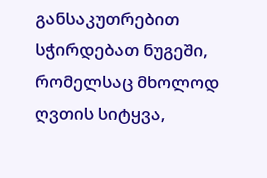განსაკუთრებით სჭირდებათ ნუგეში, რომელსაც მხოლოდ ღვთის სიტყვა,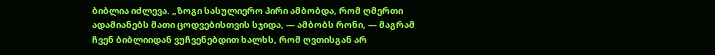ბიბლია იძლევა. „ზოგი სასულიერო პირი ამბობდა, რომ ღმერთი ადამიანებს მათი ცოდვებისთვის სჯიდა, — ამბობს რონი, — მაგრამ ჩვენ ბიბლიიდან ვუჩვენებდით ხალხს, რომ ღვთისგან არ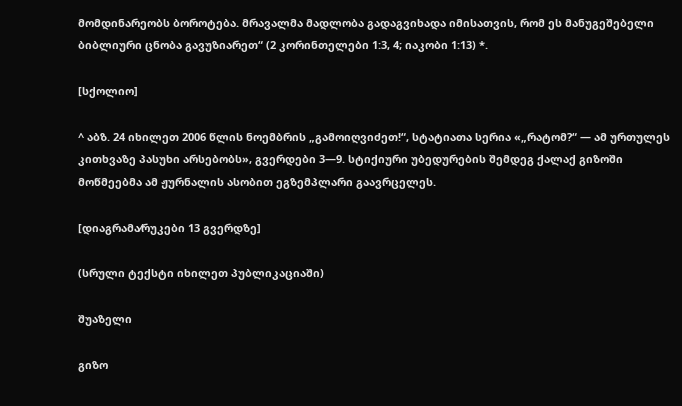მომდინარეობს ბოროტება. მრავალმა მადლობა გადაგვიხადა იმისათვის, რომ ეს მანუგეშებელი ბიბლიური ცნობა გავუზიარეთ“ (2 კორინთელები 1:3, 4; იაკობი 1:13) *.

[სქოლიო]

^ აბზ. 24 იხილეთ 2006 წლის ნოემბრის „გამოიღვიძეთ!“, სტატიათა სერია «„რატომ?“ — ამ ურთულეს კითხვაზე პასუხი არსებობს», გვერდები 3—9. სტიქიური უბედურების შემდეგ ქალაქ გიზოში მოწმეებმა ამ ჟურნალის ასობით ეგზემპლარი გაავრცელეს.

[დიაგრამა⁄რუკები 13 გვერდზე]

(სრული ტექსტი იხილეთ პუბლიკაციაში)

შუაზელი

გიზო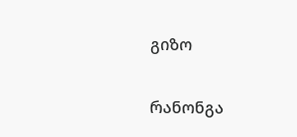გიზო

რანონგა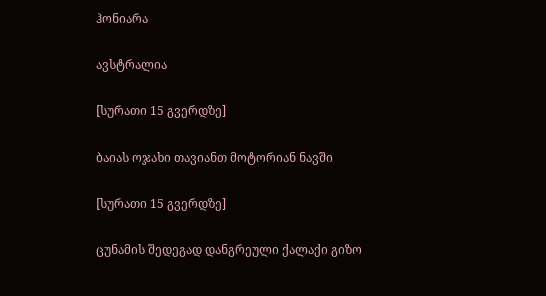ჰონიარა

ავსტრალია

[სურათი 15 გვერდზე]

ბაიას ოჯახი თავიანთ მოტორიან ნავში

[სურათი 15 გვერდზე]

ცუნამის შედეგად დანგრეული ქალაქი გიზო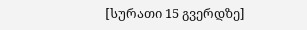[სურათი 15 გვერდზე]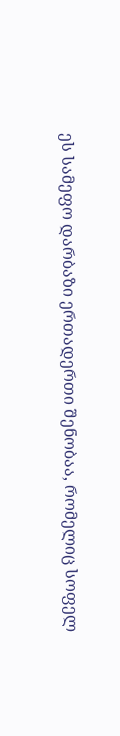ეს სამეფო დარბაზი ერთადერთი შენობაა, რომელიც სოფელ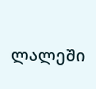ლალეში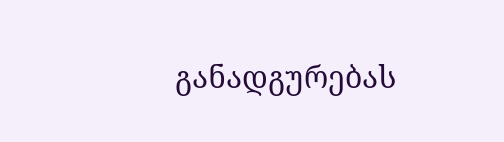განადგურებას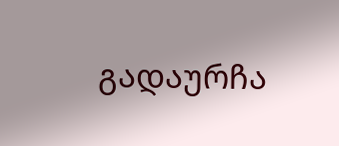გადაურჩა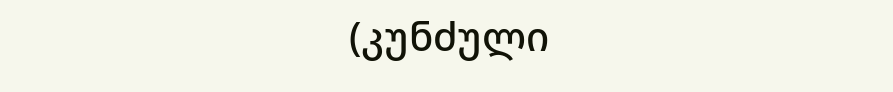(კუნძული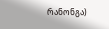რანონგა)